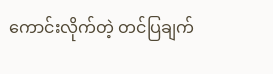ကောင်းလိုက်တဲ့ တင်ပြချက်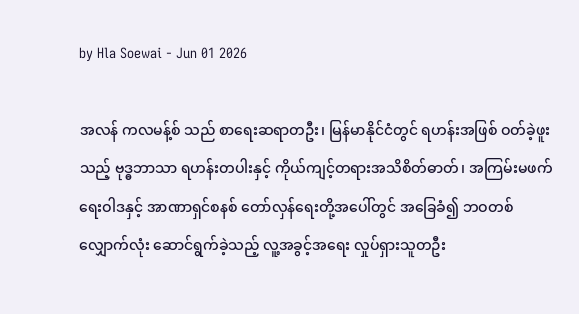by Hla Soewai - Jun 01 2026

အလန် ကလမန့်စ် သည် စာရေးဆရာတဦး၊ မြန်မာနိုင်ငံတွင် ရဟန်းအဖြစ် ဝတ်ခဲ့ဖူးသည့် ဗုဒ္ဓဘာသာ ရဟန်းတပါးနှင့် ကိုယ်ကျင့်တရားအသိစိတ်ဓာတ်၊ အကြမ်းမဖက်ရေးဝါဒနှင့် အာဏာရှင်စနစ် တော်လှန်ရေးတို့အပေါ်တွင် အခြေခံ၍ ဘဝတစ်လျှောက်လုံး ဆောင်ရွက်ခဲ့သည့် လူ့အခွင့်အရေး လှုပ်ရှားသူတဦး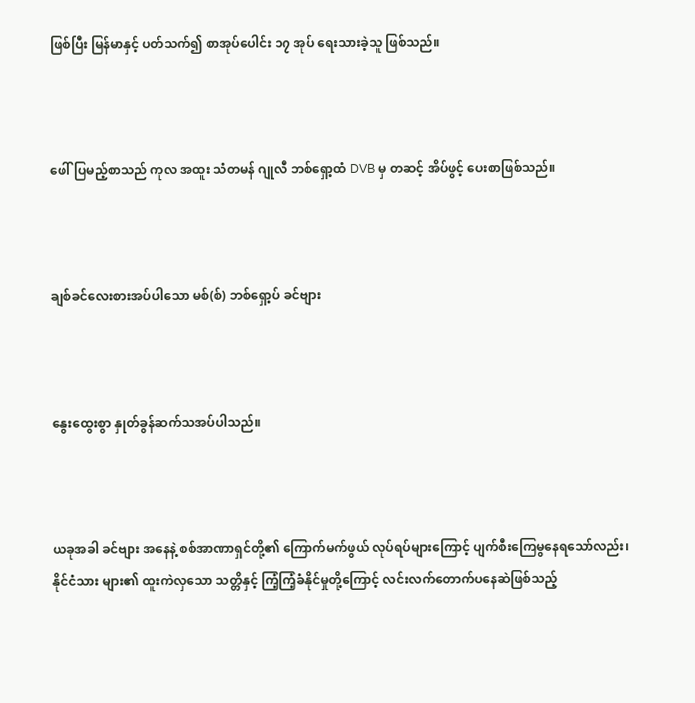ဖြစ်ပြီး မြန်မာနှင့် ပတ်သက်၍ စာအုပ်ပေါင်း ၁၇ အုပ် ရေးသားခဲ့သူ ဖြစ်သည်။



ဖေါ်ပြမည့်စာသည် ကုလ အထူး သံတမန် ဂျုလီ ဘစ်ရှော့ထံ DVB မှ တဆင့် အိပ်ဖွင့် ပေးစာဖြစ်သည်။



ချစ်ခင်လေးစားအပ်ပါသော မစ်(စ်) ဘစ်ရှော့ပ် ခင်ဗျား



နွေးထွေးစွာ နှုတ်ခွန်ဆက်သအပ်ပါသည်။



ယခုအခါ ခင်ဗျား အနေနဲ့ စစ်အာဏာရှင်တို့၏ ကြောက်မက်ဖွယ် လုပ်ရပ်များကြောင့် ပျက်စီးကြေမွနေရသော်လည်း၊ နိုင်ငံသား များ၏ ထူးကဲလှသော သတ္တိနှင့် ကြံ့ကြံ့ခံနိုင်မှုတို့ကြောင့် လင်းလက်တောက်ပနေဆဲဖြစ်သည့်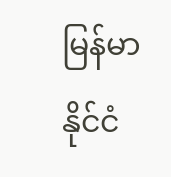မြန်မာနိုင်ငံ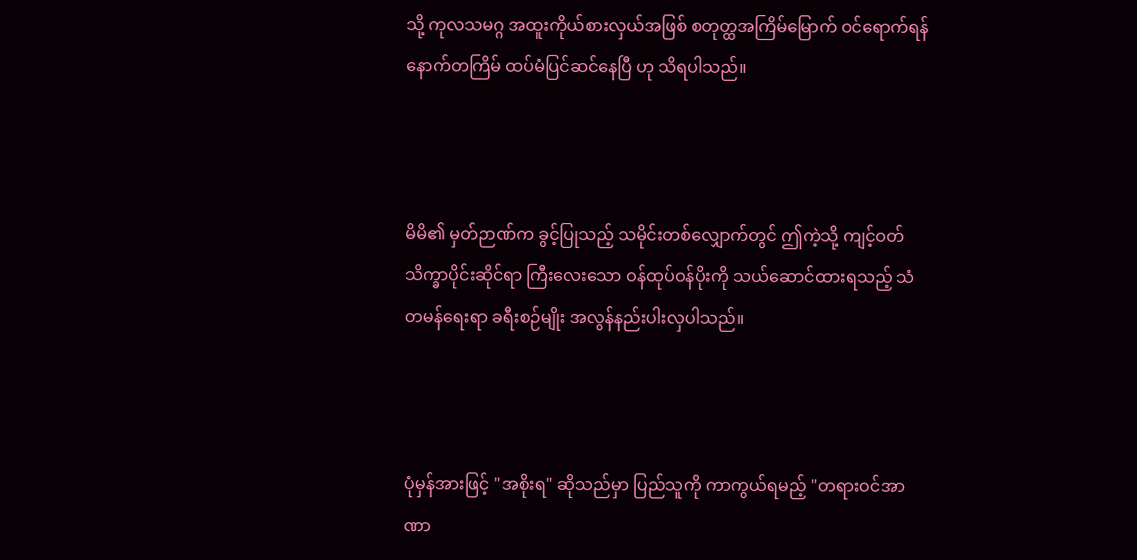သို့ ကုလသမဂ္ဂ အထူးကိုယ်စားလှယ်အဖြစ် စတုတ္ထအကြိမ်မြောက် ဝင်ရောက်ရန် နောက်တကြိမ် ထပ်မံပြင်ဆင်နေပြီ ဟု သိရပါသည်။



မိမိ၏ မှတ်ဉာဏ်က ခွင့်ပြုသည့် သမိုင်းတစ်လျှောက်တွင် ဤကဲ့သို့ ကျင့်ဝတ်သိက္ခာပိုင်းဆိုင်ရာ ကြီးလေးသော ဝန်ထုပ်ဝန်ပိုးကို သယ်ဆောင်ထားရသည့် သံတမန်ရေးရာ ခရီးစဉ်မျိုး အလွန်နည်းပါးလှပါသည်။



ပုံမှန်အားဖြင့် "အစိုးရ" ဆိုသည်မှာ ပြည်သူကို ကာကွယ်ရမည့် "တရားဝင်အာဏာ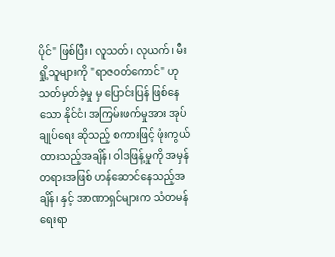ပိုင်" ဖြစ်ပြီး၊ လူသတ်၊ လုယက်၊ မီးရှို့သူများကို "ရာဇဝတ်ကောင်" ဟု သတ်မှတ်ခဲ့မှု မှ ပြောင်းပြန် ဖြစ်နေသော နိုင်ငံ၊ အကြမ်းဖက်မှုအား အုပ်ချုပ်ရေး ဆိုသည့် စကားဖြင့် ဖုံးကွယ် ထားသည့်အချိန်၊ ဝါဒဖြန့်မှုကို အမှန်တရားအဖြစ် ဟန်ဆောင်နေသည့်အချိန်၊ နှင့် အာဏာရှင်များက သံတမန်ရေးရာ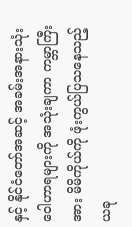နှင့် နိုင်ငံတော်အဆင့် အခမ်းအနားသုံး ဝေါဟာရများကို အသုံးချကာ ကမ္ဘာကြီးအား မိမိကိုယ်ကို ဖုံးကွယ်ပြသနေသည့် ယခု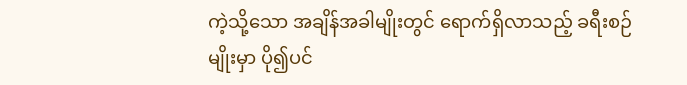ကဲ့သို့သော အချိန်အခါမျိုးတွင် ရောက်ရှိလာသည့် ခရီးစဉ်မျိုးမှာ ပို၍ပင်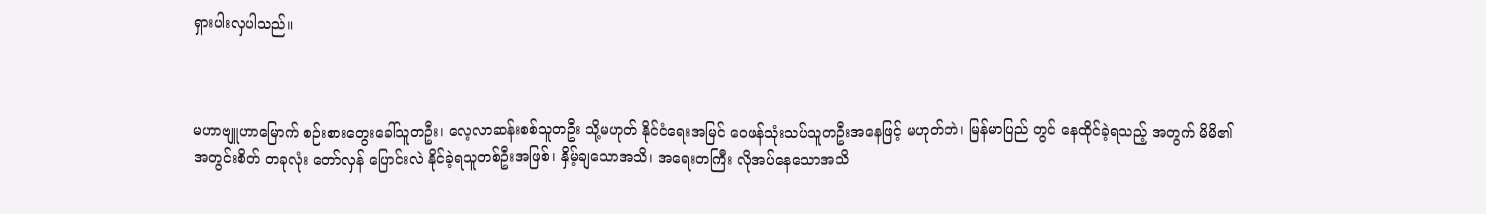ရှားပါးလှပါသည်။



မဟာဗျူဟာမြောက် စဉ်းစားတွေးခေါ်သူတဦး၊ လေ့လာဆန်းစစ်သူတဦး သို့မဟုတ် နိုင်ငံရေးအမြင် ဝေဖန်သုံးသပ်သူတဦးအနေဖြင့် မဟုတ်ဘဲ၊ မြန်မာပြည် တွင် နေထိုင်ခဲ့ရသည့် အတွက် မိမိ၏ အတွင်းစိတ် တခုလုံး တော်လှန် ပြောင်းလဲ နိုင်ခဲ့ရသူတစ်ဦးအဖြစ်၊ နှိမ့်ချသောအသိ၊ အရေးတကြီး လိုအပ်နေသောအသိ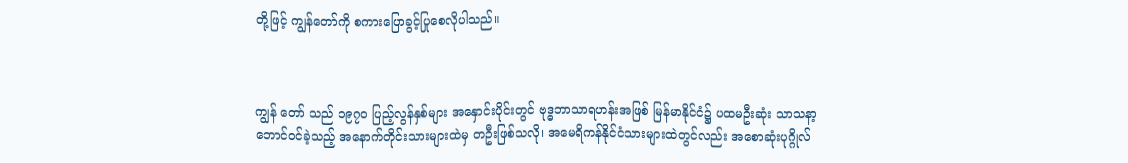တို့ဖြင့် ကျွန်တော်ကို စကားပြောခွင့်ပြုစေလိုပါသည်။



ကျွန်‌ တော် သည် ၁၉၇၀ ပြည့်လွန်နှစ်များ အနှောင်းပိုင်းတွင် ဗုဒ္ဓဘာသာရဟန်းအဖြစ် မြန်မာနိုင်ငံ၌ ပထမဦးဆုံး သာသနာ့ဘောင်ဝင်ခဲ့သည့် အနောက်တိုင်းသားများထဲမှ တဦးဖြစ်သလို၊ အမေရိကန်နိုင်ငံသားများထဲတွင်လည်း အစောဆုံးပုဂ္ဂိုလ်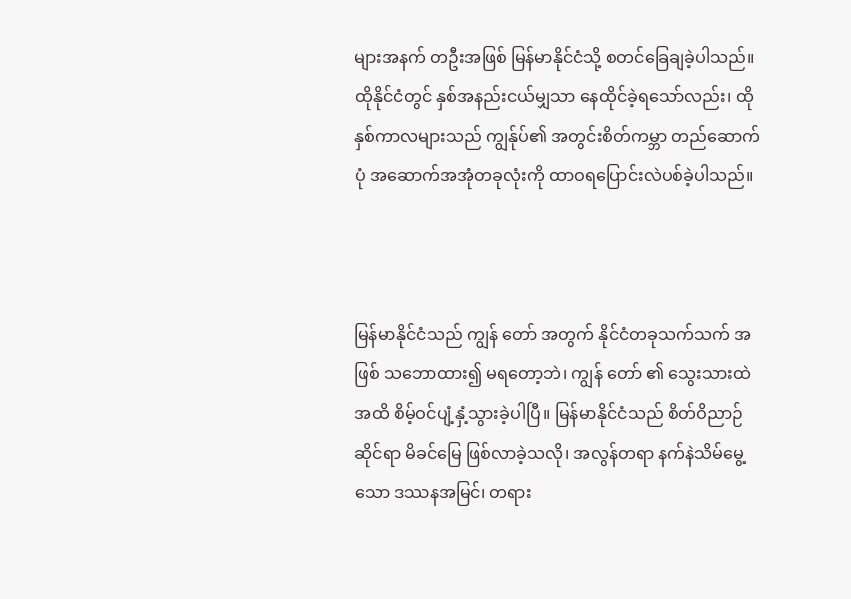များအနက် တဦးအဖြစ် မြန်မာနိုင်ငံသို့ စတင်ခြေချခဲ့ပါသည်။ ထိုနိုင်ငံတွင် နှစ်အနည်းငယ်မျှသာ နေထိုင်ခဲ့ရသော်လည်း၊ ထိုနှစ်ကာလများသည် ကျွန်ုပ်၏ အတွင်းစိတ်ကမ္ဘာ တည်ဆောက်ပုံ အဆောက်အအုံတခုလုံးကို ထာဝရပြောင်းလဲပစ်ခဲ့ပါသည်။



မြန်မာနိုင်ငံသည် ကျွန်‌ တော် အတွက် နိုင်ငံတခုသက်သက် အဖြစ် သဘောထား၍ မရတော့ဘဲ၊ ကျွန်‌ တော် ၏ သွေးသားထဲအထိ စိမ့်ဝင်ပျံ့နှံ့သွားခဲ့ပါပြီ။ မြန်မာနိုင်ငံသည် စိတ်ဝိညာဉ်ဆိုင်ရာ မိခင်မြေ ဖြစ်လာခဲ့သလို၊ အလွန်တရာ နက်နဲသိမ်မွေ့သော ဒဿနအမြင်၊ တရား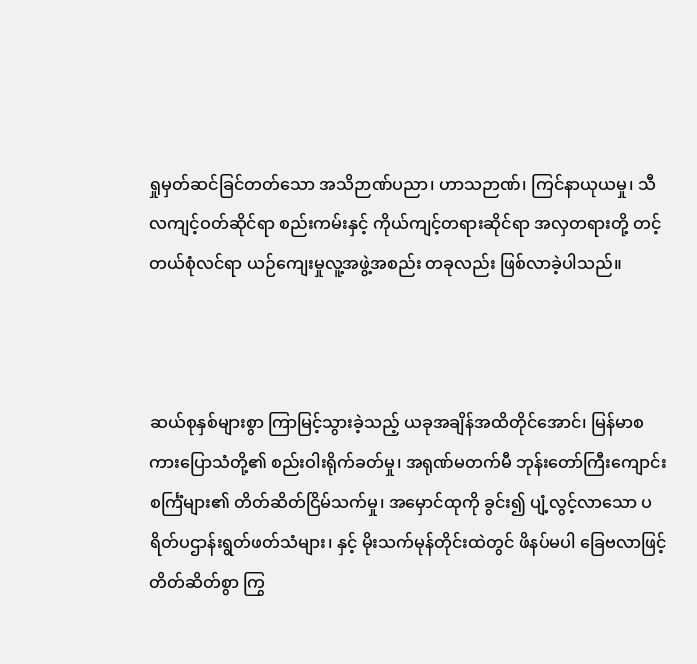ရှုမှတ်ဆင်ခြင်တတ်သော အသိဉာဏ်ပညာ၊ ဟာသဉာဏ်၊ ကြင်နာယုယမှု၊ သီလကျင့်ဝတ်ဆိုင်ရာ စည်းကမ်းနှင့် ကိုယ်ကျင့်တရားဆိုင်ရာ အလှတရားတို့ တင့်တယ်စုံလင်ရာ ယဉ်ကျေးမှုလူ့အဖွဲ့အစည်း တခုလည်း ဖြစ်လာခဲ့ပါသည်။



ဆယ်စုနှစ်များစွာ ကြာမြင့်သွားခဲ့သည့် ယခုအချိန်အထိတိုင်အောင်၊ မြန်မာစကားပြောသံတို့၏ စည်းဝါးရိုက်ခတ်မှု၊ အရုဏ်မတက်မီ ဘုန်းတော်ကြီးကျောင်း စင်္ကြံများ၏ တိတ်ဆိတ်ငြိမ်သက်မှု၊ အမှောင်ထုကို ခွင်း၍ ပျံ့လွင့်လာသော ပရိတ်ပဌာန်းရွတ်ဖတ်သံများ၊ နှင့် မိုးသက်မုန်တိုင်းထဲတွင် ဖိနပ်မပါ ခြေဗလာဖြင့် တိတ်ဆိတ်စွာ ကြွ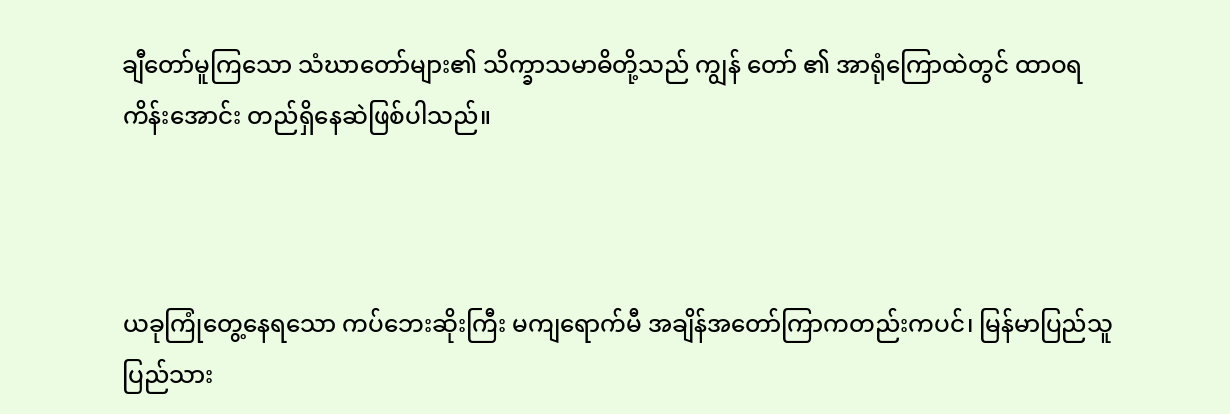ချီတော်မူကြသော သံဃာတော်များ၏ သိက္ခာသမာဓိတို့သည် ကျွန် တော် ၏ အာရုံကြောထဲတွင် ထာဝရ ကိန်းအောင်း တည်ရှိနေဆဲဖြစ်ပါသည်။



ယခုကြုံတွေ့နေရသော ကပ်ဘေးဆိုးကြီး မကျရောက်မီ အချိန်အတော်ကြာကတည်းကပင်၊ မြန်မာပြည်သူပြည်သား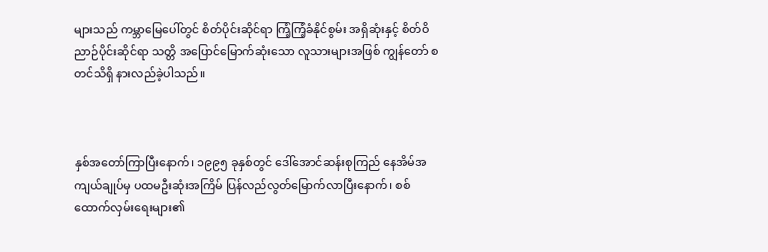များသည် ကမ္ဘာမြေပေါ်တွင် စိတ်ပိုင်းဆိုင်ရာ ကြံ့ကြံ့ခံနိုင်စွမ်း အရှိဆုံးနှင့် စိတ်ဝိညာဉ်ပိုင်းဆိုင်ရာ သတ္တိ အပြောင်မြောက်ဆုံးသော လူသားများအဖြစ် ကျွန်တော် စတင်သိရှိ နားလည်ခဲ့ပါသည်။



နှစ်အတော်ကြာပြီးနောက်၊ ၁၉၉၅ ခုနှစ်တွင် ဒေါ်အောင်ဆန်းစုကြည် နေအိမ်အကျယ်ချုပ်မှ ပထမဦးဆုံးအကြိမ် ပြန်လည်လွတ်မြောက်လာပြီးနောက်၊ စစ်ထောက်လှမ်းရေးများ၏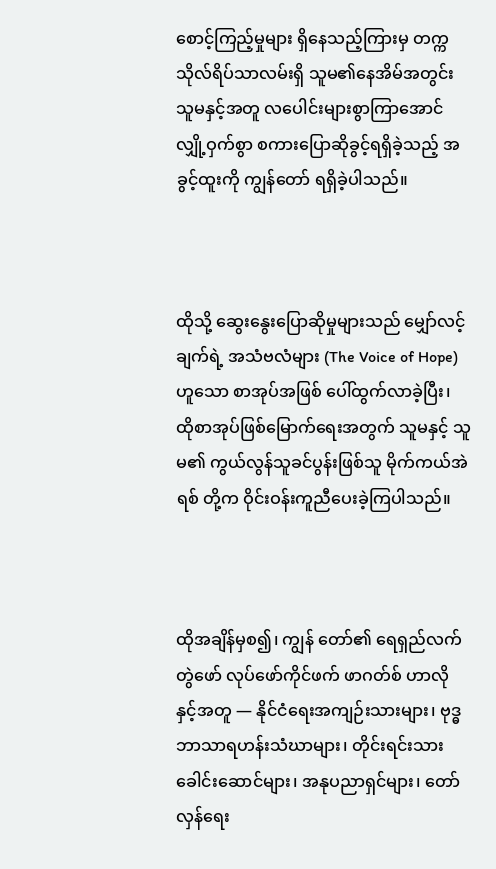စောင့်ကြည့်မှုများ ရှိနေသည့်ကြားမှ တက္ကသိုလ်ရိပ်သာလမ်းရှိ သူမ၏နေအိမ်အတွင်း သူမနှင့်အတူ လပေါင်းများစွာကြာအောင် လျှို့ဝှက်စွာ စကားပြောဆိုခွင့်ရရှိခဲ့သည့် အခွင့်ထူးကို ကျွန်တော် ရရှိခဲ့ပါသည်။



ထိုသို့ ဆွေးနွေးပြောဆိုမှုများသည် မျှော်လင့်ချက်ရဲ့ အသံဗလံများ (The Voice of Hope) ဟူသော စာအုပ်အဖြစ် ပေါ်ထွက်လာခဲ့ပြီး၊ ထိုစာအုပ်ဖြစ်မြောက်ရေးအတွက် သူမနှင့် သူမ၏ ကွယ်လွန်သူခင်ပွန်းဖြစ်သူ မိုက်ကယ်အဲရစ် တို့က ဝိုင်းဝန်းကူညီပေးခဲ့ကြပါသည်။



ထိုအချိန်မှစ၍၊ ကျွန်‌ တော်၏ ရေရှည်လက်တွဲဖော် လုပ်ဖော်ကိုင်ဖက် ဖာဂတ်စ် ဟာလို နှင့်အတူ — နိုင်ငံရေးအကျဉ်းသားများ၊ ဗုဒ္ဓဘာသာရဟန်းသံဃာများ၊ တိုင်းရင်းသားခေါင်းဆောင်များ၊ အနုပညာရှင်များ၊ တော်လှန်ရေး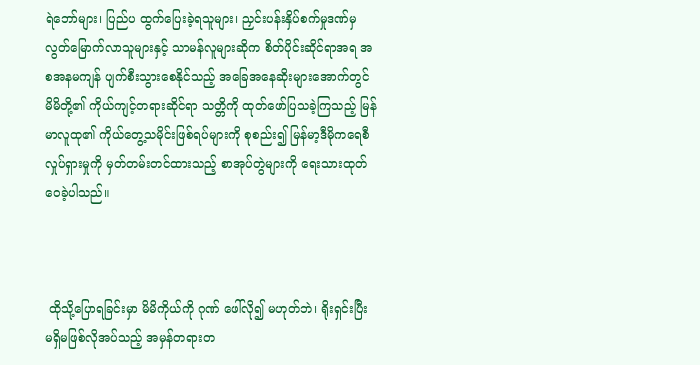ရဲဘော်များ၊ ပြည်ပ ထွက်ပြေးခဲ့ရသူများ၊ ညှင်းပန်းနှိပ်စက်မှုဒဏ်မှ လွတ်မြောက်လာသူများနှင့် သာမန်လူများဆိုက စိတ်ပိုင်းဆိုင်ရာအရ အစအနမကျန် ပျက်စီးသွားစေနိုင်သည့် အခြေအနေဆိုးများအောက်တွင် မိမိတို့၏ ကိုယ်ကျင့်တရားဆိုင်ရာ သတ္တိကို ထုတ်ဖော်ပြသခဲ့ကြသည့် မြန်မာလူထု၏ ကိုယ်တွေ့သမိုင်းဖြစ်ရပ်များကို စုစည်း၍ မြန်မာ့ဒီမိုကရေစီလှုပ်ရှားမှုကို မှတ်တမ်းတင်ထားသည့် စာအုပ်တွဲများကို ရေးသားထုတ်ဝေခဲ့ပါသည်။



 ထိုသို့ပြောရခြင်းမှာ မိမိကိုယ်ကို ဂုဏ် ဖေါ်လို၍ မဟုတ်ဘဲ၊ ရိုးရှင်းပြီး မရှိမဖြစ်လိုအပ်သည့် အမှန်တရားတ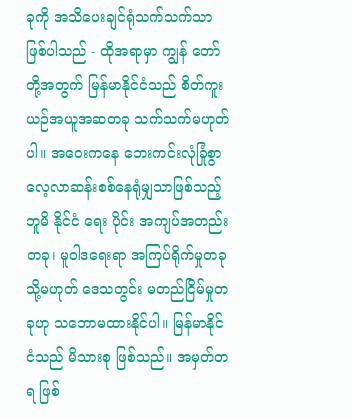ခုကို အသိပေးချင်ရုံသက်သက်သာ ဖြစ်ပါသည် - ထိုအရာမှာ ကျွန် တော် တို့အတွက် မြန်မာနိုင်ငံသည် စိတ်ကူးယဉ်အယူအဆတခု သက်သက်မဟုတ်ပါ။ အဝေးကနေ ဘေးကင်းလုံခြုံစွာ လေ့လာဆန်းစစ်နေရုံမျှသာဖြစ်သည့် ဘူမိ နိုင်ငံ‌ ရေး ပိုင်း အကျပ်အတည်းတခု၊ မူဝါဒရေးရာ အကြပ်ရိုက်မှုတခု သို့မဟုတ် ဒေသတွင်း မတည်ငြိမ်မှုတခုဟု သဘောမထားနိုင်ပါ။ မြန်မာနိုင်ငံသည် မိသားစု ဖြစ်သည်။ အမှတ်တရ ဖြစ်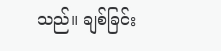သည်။ ချစ်ခြင်း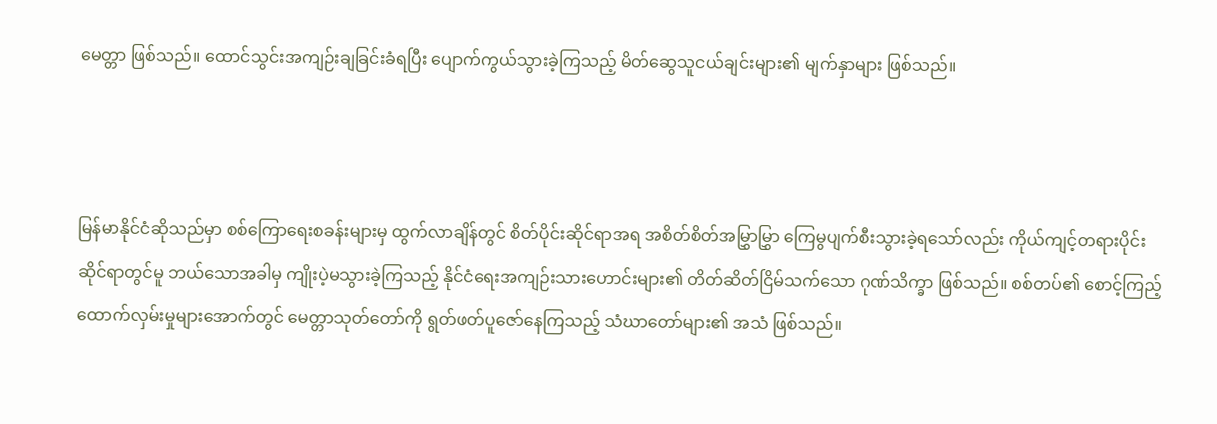မေတ္တာ ဖြစ်သည်။ ထောင်သွင်းအကျဉ်းချခြင်းခံရပြီး ပျောက်ကွယ်သွားခဲ့ကြသည့် မိတ်ဆွေသူငယ်ချင်းများ၏ မျက်နှာများ ဖြစ်သည်။



မြန်မာနိုင်ငံဆိုသည်မှာ စစ်ကြောရေးစခန်းများမှ ထွက်လာချိန်တွင် စိတ်ပိုင်းဆိုင်ရာအရ အစိတ်စိတ်အမြွှာမြွှာ ကြေမွပျက်စီးသွားခဲ့ရသော်လည်း ကိုယ်ကျင့်တရားပိုင်းဆိုင်ရာတွင်မူ ဘယ်သောအခါမှ ကျိုးပဲ့မသွားခဲ့ကြသည့် နိုင်ငံရေးအကျဉ်းသားဟောင်းများ၏ တိတ်ဆိတ်ငြိမ်သက်သော ဂုဏ်သိက္ခာ ဖြစ်သည်။ စစ်တပ်၏ စောင့်ကြည့်ထောက်လှမ်းမှုများအောက်တွင် မေတ္တာသုတ်တော်ကို ရွတ်ဖတ်ပူဇော်နေကြသည့် သံဃာတော်များ၏ အသံ ဖြစ်သည်။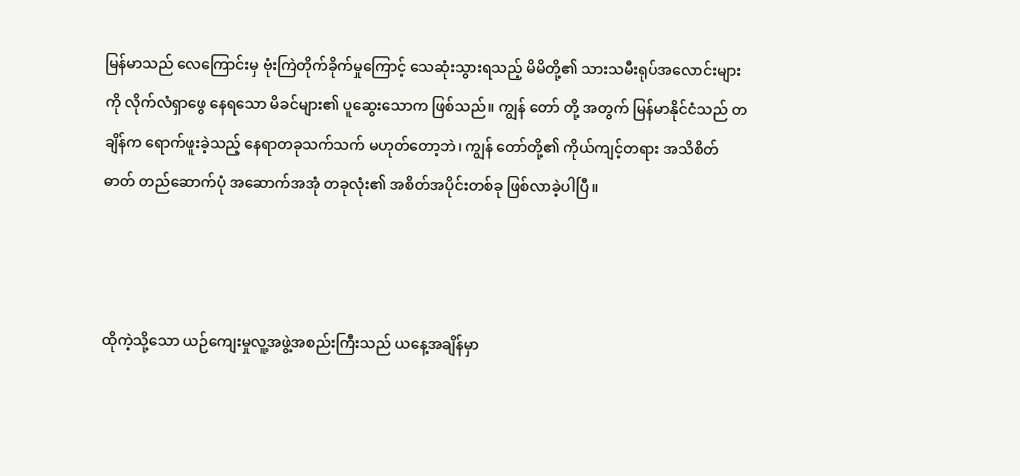မြန်မာသည် လေကြောင်းမှ ဗုံးကြဲတိုက်ခိုက်မှုကြောင့် သေဆုံးသွားရသည့် မိမိတို့၏ သားသမီးရုပ်အလောင်းများကို လိုက်လံရှာဖွေ နေရသော မိခင်များ၏ ပူဆွေးသောက ဖြစ်သည်။ ကျွန်‌ တော် တို့ အတွက် မြန်မာနိုင်ငံသည် တချိန်က ရောက်ဖူးခဲ့သည့် နေရာတခုသက်သက် မဟုတ်တော့ဘဲ၊ ကျွန် တော်တို့၏ ကိုယ်ကျင့်တရား အသိစိတ်ဓာတ် တည်ဆောက်ပုံ အဆောက်အအုံ တခုလုံး၏ အစိတ်အပိုင်းတစ်ခု ဖြစ်လာခဲ့ပါပြီ။



ထိုကဲ့သို့သော ယဉ်ကျေးမှုလူ့အဖွဲ့အစည်းကြီးသည် ယနေ့အချိန်မှာ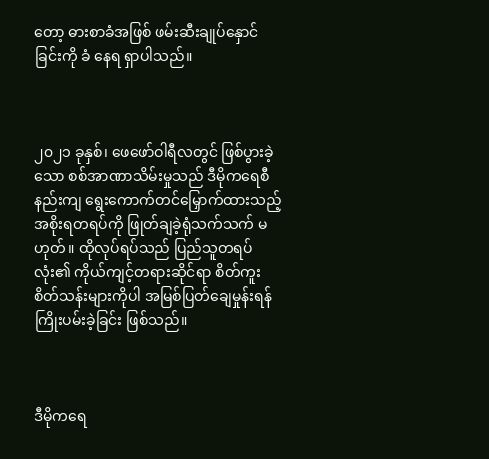တော့ ဓားစာခံအဖြစ် ဖမ်းဆီးချုပ်နှောင်ခြင်းကို ခံ‌ နေရ ရှာပါသည်။



၂၀၂၁ ခုနှစ်၊ ဖေဖော်ဝါရီလတွင် ဖြစ်ပွားခဲ့သော စစ်အာဏာသိမ်းမှုသည် ဒီမိုကရေစီနည်းကျ ရွေးကောက်တင်မြှောက်ထားသည့် အစိုးရတရပ်ကို ဖြုတ်ချခဲ့ရုံသက်သက် မဟုတ်။ ထိုလုပ်ရပ်သည် ပြည်သူတရပ်လုံး၏ ကိုယ်ကျင့်တရားဆိုင်ရာ စိတ်ကူးစိတ်သန်းများကိုပါ အမြစ်ပြတ်ချေမှုန်းရန် ကြိုးပမ်းခဲ့ခြင်း ဖြစ်သည်။



ဒီမိုကရေ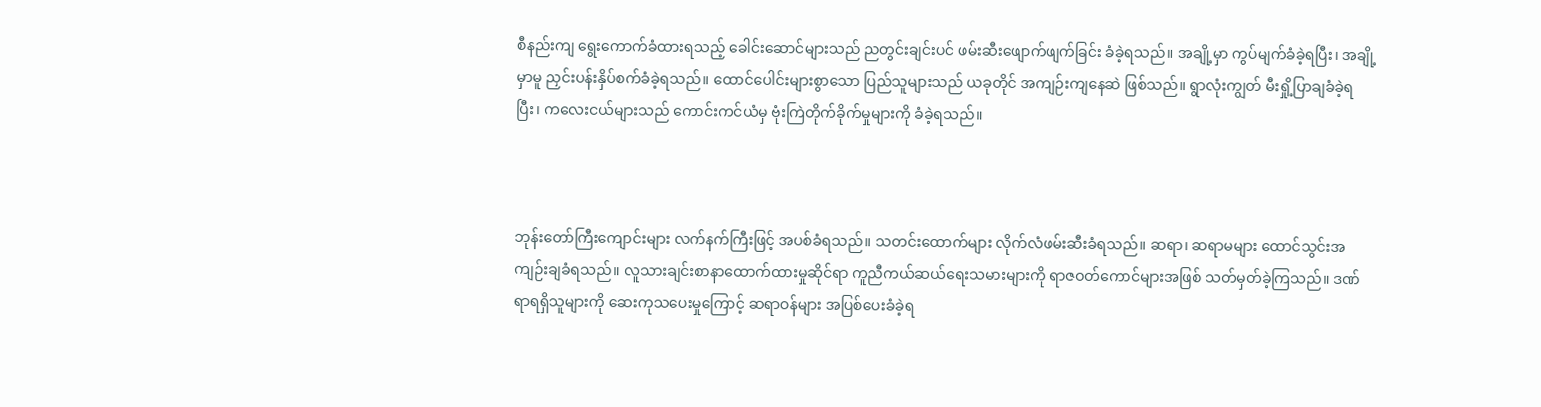စီနည်းကျ ရွေးကောက်ခံထားရသည့် ခေါင်းဆောင်များသည် ညတွင်းချင်းပင် ဖမ်းဆီးဖျောက်ဖျက်ခြင်း ခံခဲ့ရသည်။ အချို့မှာ ကွပ်မျက်ခံခဲ့ရပြီး၊ အချို့မှာမူ ညှင်းပန်းနှိပ်စက်ခံခဲ့ရသည်။ ထောင်ပေါင်းများစွာသော ပြည်သူများသည် ယခုတိုင် အကျဉ်းကျနေဆဲ ဖြစ်သည်။ ရွာလုံးကျွတ် မီးရှို့ပြာချခံခဲ့ရပြီး၊ ကလေးငယ်များသည် ကောင်းကင်ယံမှ ဗုံးကြဲတိုက်ခိုက်မှုများကို ခံခဲ့ရသည်။



ဘုန်းတော်ကြီးကျောင်းများ လက်နက်ကြီးဖြင့် အပစ်ခံရသည်။ သတင်းထောက်များ လိုက်လံဖမ်းဆီးခံရသည်။ ဆရာ၊ ဆရာမများ ထောင်သွင်းအကျဉ်းချခံရသည်။ လူသားချင်းစာနာထောက်ထားမှုဆိုင်ရာ ကူညီကယ်ဆယ်ရေးသမားများကို ရာဇဝတ်ကောင်များအဖြစ် သတ်မှတ်ခဲ့ကြသည်။ ဒဏ်ရာရရှိသူများကို ဆေးကုသပေးမှုကြောင့် ဆရာဝန်များ အပြစ်ပေးခံခဲ့ရ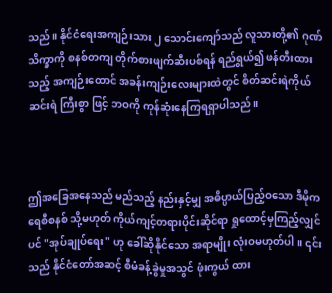သည်။ နိုင်ငံရေးအကျဉ်းသား ၂ သောင်းကျော်သည် လူသားတို့၏ ဂုဏ်သိက္ခာကို စနစ်တကျ တိုက်စားဖျက်ဆီးပစ်ရန် ရည်ရွယ်၍ ဖန်တီးထားသည့် အကျဉ်းထောင် အခန်းကျဉ်းလေးများထဲတွင် စိတ်ဆင်းရဲကိုယ်ဆင်းရဲ ကြီးစွာ ဖြင့် ဘဝကို ကုန်ဆုံးနေကြရရှာပါသည်။



ဤအခြေအနေသည် မည်သည့် နည်းနှင့်မျှ အဓိပ္ပာယ်ပြည့်ဝသော ဒီမိုကရေစီစနစ် သို့မဟုတ် ကိုယ်ကျင့်တရားပိုင်းဆိုင်ရာ ရှုထောင့်မှကြည့်လျှင်ပင် "အုပ်ချုပ်ရေး" ဟု ခေါ်ဆိုနိုင်သော အရာမျိုး လုံးဝမဟုတ်ပါ။ ၎င်းသည် နိုင်ငံတော်အဆင့် စီမံခန့်ခွဲမှုအသွင် ဖုံးကွယ် ထား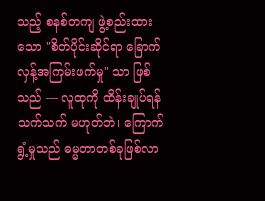သည့် စနစ်တကျ ဖွဲ့စည်းထားသော "စိတ်ပိုင်းဆိုင်ရာ ခြောက်လှန့်အကြမ်းဖက်မှု" သာ ဖြစ်သည် — လူထုကို ထိန်းချုပ်ရန်သက်သက် မဟုတ်ဘဲ၊ ကြောက်ရွံ့မှုသည် ဓမ္မတာတစ်ခုဖြစ်လာ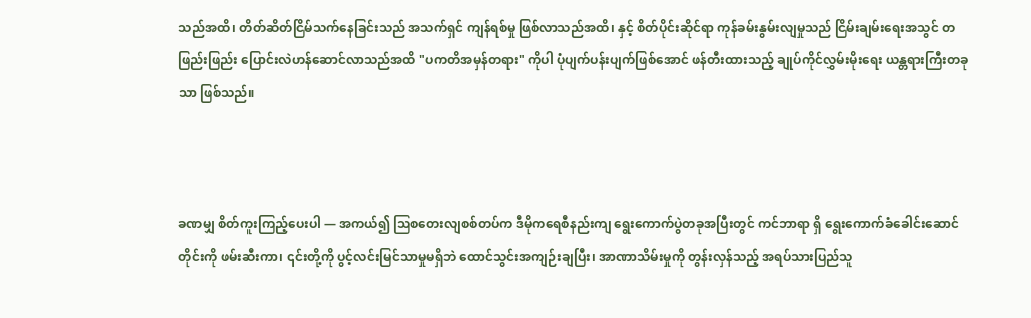သည်အထိ၊ တိတ်ဆိတ်ငြိမ်သက်နေခြင်းသည် အသက်ရှင် ကျန်ရစ်မှု ဖြစ်လာသည်အထိ၊ နှင့် စိတ်ပိုင်းဆိုင်ရာ ကုန်ခမ်းနွမ်းလျမှုသည် ငြိမ်းချမ်းရေးအသွင် တဖြည်းဖြည်း ပြောင်းလဲဟန်ဆောင်လာသည်အထိ "ပကတိအမှန်တရား" ကိုပါ ပုံပျက်ပန်းပျက်ဖြစ်အောင် ဖန်တီးထားသည့် ချုပ်ကိုင်လွှမ်းမိုးရေး ယန္တရားကြီးတခုသာ ဖြစ်သည်။



ခဏမျှ စိတ်ကူးကြည့်ပေးပါ — အကယ်၍ ဩစတေးလျစစ်တပ်က ဒီမိုကရေစီနည်းကျ ရွေးကောက်ပွဲတခုအပြီးတွင် ကင်ဘာရာ ရှိ ရွေးကောက်ခံခေါင်းဆောင်တိုင်းကို ဖမ်းဆီးကာ၊ ၎င်းတို့ကို ပွင့်လင်းမြင်သာမှုမရှိဘဲ ထောင်သွင်းအကျဉ်းချပြီး၊ အာဏာသိမ်းမှုကို တွန်းလှန်သည့် အရပ်သားပြည်သူ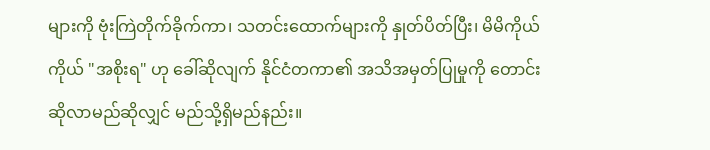များကို ဗုံးကြဲတိုက်ခိုက်ကာ၊ သတင်းထောက်များကို နှုတ်ပိတ်ပြီး၊ မိမိကိုယ်ကိုယ် "အစိုးရ" ဟု ခေါ်ဆိုလျက် နိုင်ငံတကာ၏ အသိအမှတ်ပြုမှုကို တောင်းဆိုလာမည်ဆိုလျှင် မည်သို့ရှိမည်နည်း။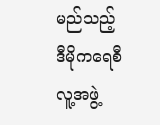မည်သည့် ဒီမိုကရေစီ လူ့အဖွဲ့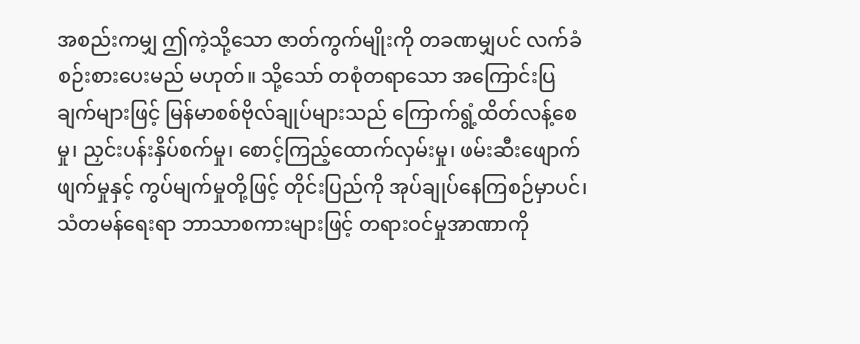အစည်းကမျှ ဤကဲ့သို့သော ဇာတ်ကွက်မျိုးကို တခဏမျှပင် လက်ခံစဉ်းစားပေးမည် မဟုတ်။ သို့သော် တစုံတရာသော အကြောင်းပြချက်များဖြင့် မြန်မာစစ်ဗိုလ်ချုပ်များသည် ကြောက်ရွံ့ထိတ်လန့်စေမှု၊ ညှင်းပန်းနှိပ်စက်မှု၊ စောင့်ကြည့်ထောက်လှမ်းမှု၊ ဖမ်းဆီးဖျောက်ဖျက်မှုနှင့် ကွပ်မျက်မှုတို့ဖြင့် တိုင်းပြည်ကို အုပ်ချုပ်နေကြစဉ်မှာပင်၊ သံတမန်ရေးရာ ဘာသာစကားများဖြင့် တရားဝင်မှုအာဏာကို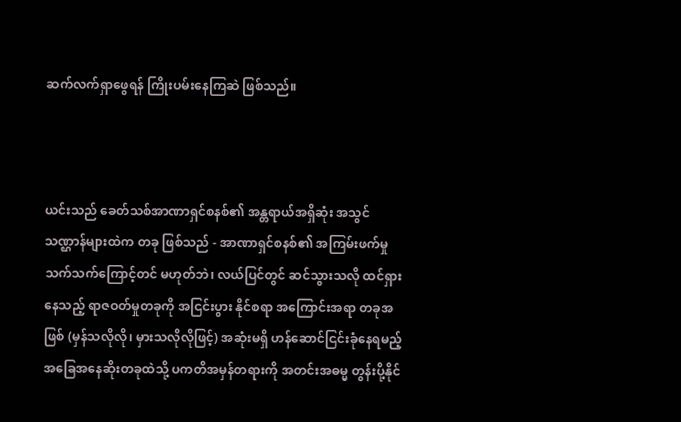ဆက်လက်ရှာဖွေရန် ကြိုးပမ်းနေကြဆဲ ဖြစ်သည်။



ယင်းသည် ခေတ်သစ်အာဏာရှင်စနစ်၏ အန္တရာယ်အရှိဆုံး အသွင်သဏ္ဌာန်များထဲက တခု ဖြစ်သည် - အာဏာရှင်စနစ်၏ အကြမ်းဖက်မှု သက်သက်ကြောင့်တင် မဟုတ်ဘဲ၊ လယ်ပြင်တွင် ဆင်သွားသလို ထင်ရှားနေသည့် ရာဇဝတ်မှုတခုကို အငြင်းပွား နိုင်စရာ အကြောင်းအရာ တခုအဖြစ် (မှန်သလိုလို၊ မှားသလိုလိုဖြင့်) အဆုံးမရှိ ဟန်ဆောင်ငြင်းခုံနေရမည့် အခြေအနေဆိုးတခုထဲသို့ ပကတိအမှန်တရားကို အတင်းအဓမ္မ တွန်းပို့နိုင်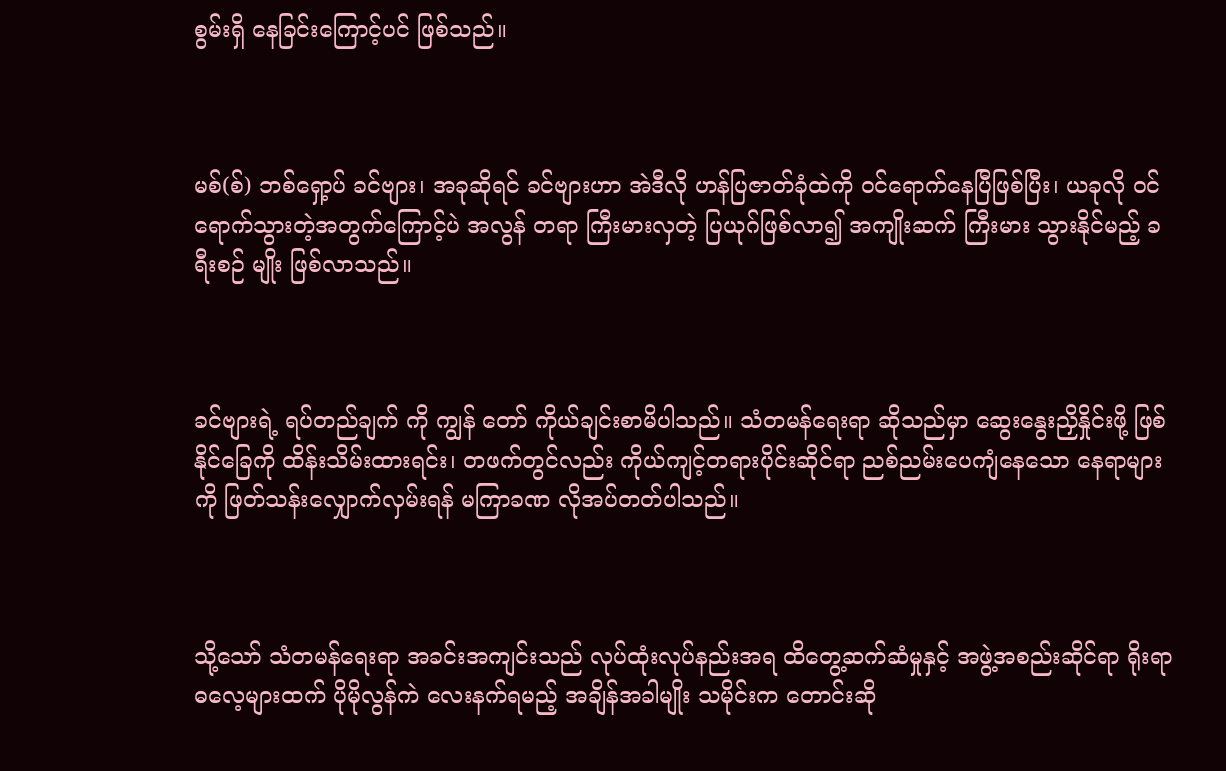စွမ်းရှိ နေခြင်းကြောင့်ပင် ဖြစ်သည်။



မစ်(စ်) ဘစ်ရှော့ပ် ခင်ဗျား၊ အခုဆိုရင် ခင်ဗျားဟာ အဲဒီလို ဟန်ပြဇာတ်ခုံထဲကို ဝင်ရောက်နေပြီဖြစ်ပြီး၊ ယခုလို ဝင်ရောက်သွားတဲ့အတွက်ကြောင့်ပဲ အလွန် တရာ ကြီးမားလှတဲ့ ပြယုဂ်ဖြစ်လာ၍ အကျိုးဆက် ကြီးမား သွားနိုင်မည့် ခရီးစဉ် မျိုး ဖြစ်လာသည်။



ခင်ဗျားရဲ့ ရပ်တည်ချက် ကို ကျွန် တော် ကိုယ်ချင်းစာမိပါသည်။ သံတမန်ရေးရာ ဆိုသည်မှာ ဆွေးနွေးညှိနှိုင်းဖို့ ဖြစ်နိုင်ခြေကို ထိန်းသိမ်းထားရင်း၊ တဖက်တွင်လည်း ကိုယ်ကျင့်တရားပိုင်းဆိုင်ရာ ညစ်ညမ်းပေကျံနေသော နေရာများကို ဖြတ်သန်းလျှောက်လှမ်းရန် မကြာခဏ လိုအပ်တတ်ပါသည်။



သို့သော် သံတမန်ရေးရာ အခင်းအကျင်းသည် လုပ်ထုံးလုပ်နည်းအရ ထိတွေ့ဆက်ဆံမှုနှင့် အဖွဲ့အစည်းဆိုင်ရာ ရိုးရာဓလေ့များထက် ပိုမိုလွန်ကဲ လေးနက်ရမည့် အချိန်အခါမျိုး သမိုင်းက တောင်းဆို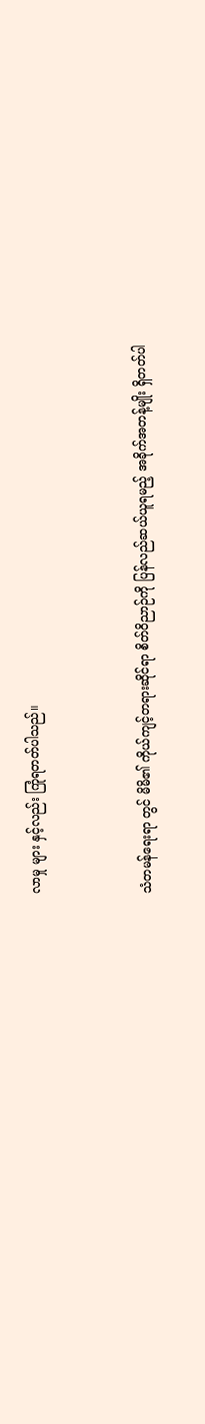လာမှု များ နှင့်လည်း ကြုံရတတ်ပါသည်။



သံတမန်ရေးရာ တွင် မိမိ၏ ကိုယ်ကျင့်တရားဆိုင်ရာ စိတ်ဝိညာဉ်ကို ပြန်လည်ဆယ်ယူရမည့် အခိုက်အတန့်မျိုး ရှိတတ်ပါ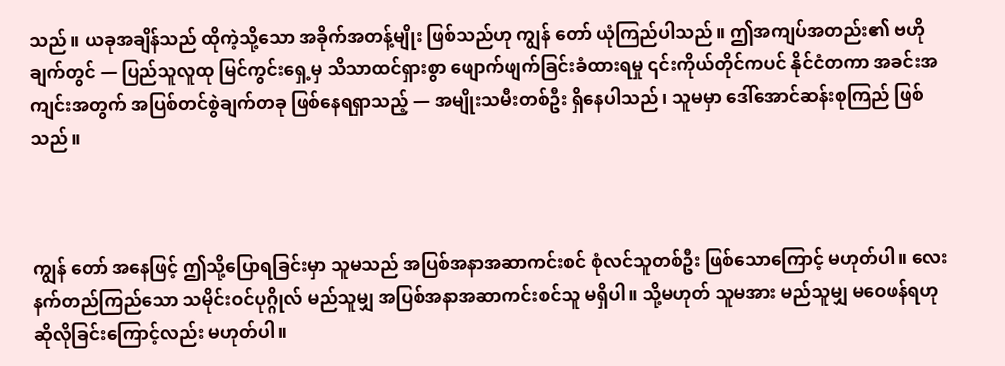သည်။ ယခုအချိန်သည် ထိုကဲ့သို့သော အခိုက်အတန့်မျိုး ဖြစ်သည်ဟု ကျွန်‌ တော် ယုံကြည်ပါသည်။ ဤအကျပ်အတည်း၏ ဗဟိုချက်တွင် — ပြည်သူလူထု မြင်ကွင်းရှေ့မှ သိသာထင်ရှားစွာ ဖျောက်ဖျက်ခြင်းခံထားရမှု ၎င်းကိုယ်တိုင်ကပင် နိုင်ငံတကာ အခင်းအကျင်းအတွက် အပြစ်တင်စွဲချက်တခု ဖြစ်နေရရှာသည့် — အမျိုးသမီးတစ်ဦး ရှိနေပါသည်၊ သူမမှာ ဒေါ်အောင်ဆန်းစုကြည် ဖြစ်သည်။



ကျွန်‌ တော် အနေဖြင့် ဤသို့ပြောရခြင်းမှာ သူမသည် အပြစ်အနာအဆာကင်းစင် စုံလင်သူတစ်ဦး ဖြစ်သောကြောင့် မဟုတ်ပါ။ လေးနက်တည်ကြည်သော သမိုင်းဝင်ပုဂ္ဂိုလ် မည်သူမျှ အပြစ်အနာအဆာကင်းစင်သူ မရှိပါ။ သို့မဟုတ် သူမအား မည်သူမျှ မဝေဖန်ရဟု ဆိုလိုခြင်းကြောင့်လည်း မဟုတ်ပါ။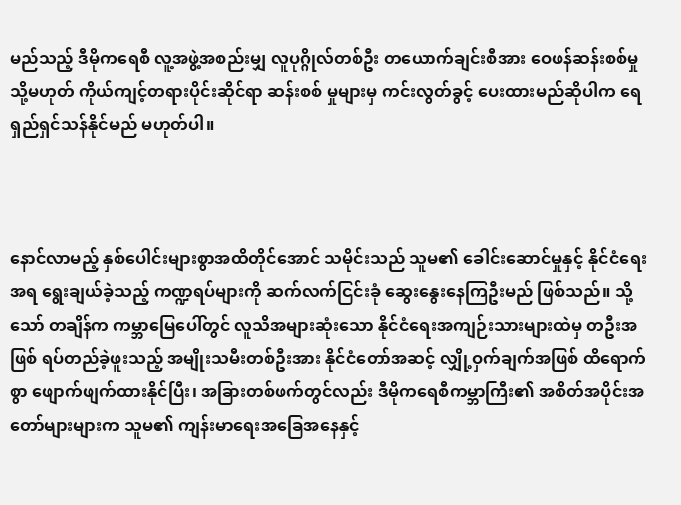မည်သည့် ဒီမိုကရေစီ လူ့အဖွဲ့အစည်းမျှ လူပုဂ္ဂိုလ်တစ်ဦး တယောက်ချင်းစီအား ဝေဖန်ဆန်းစစ်မှု သို့မဟုတ် ကိုယ်ကျင့်တရားပိုင်းဆိုင်ရာ ဆန်းစစ် မှုများမှ ကင်းလွတ်ခွင့် ပေးထားမည်ဆိုပါက ရေရှည်ရှင်သန်နိုင်မည် မဟုတ်ပါ။



နောင်လာမည့် နှစ်ပေါင်းများစွာအထိတိုင်အောင် သမိုင်းသည် သူမ၏ ခေါင်းဆောင်မှုနှင့် နိုင်ငံရေးအရ ရွေးချယ်ခဲ့သည့် ကဏ္ဍရပ်များကို ဆက်လက်ငြင်းခုံ ဆွေးနွေးနေကြဦးမည် ဖြစ်သည်။ သို့သော် တချိန်က ကမ္ဘာမြေပေါ်တွင် လူသိအများဆုံးသော နိုင်ငံရေးအကျဉ်းသားများထဲမှ တဦးအဖြစ် ရပ်တည်ခဲ့ဖူးသည့် အမျိုးသမီးတစ်ဦးအား နိုင်ငံတော်အဆင့် လျှို့ဝှက်ချက်အဖြစ် ထိရောက်စွာ ဖျောက်ဖျက်ထားနိုင်ပြီး၊ အခြားတစ်ဖက်တွင်လည်း ဒီမိုကရေစီကမ္ဘာကြီး၏ အစိတ်အပိုင်းအတော်များများက သူမ၏ ကျန်းမာရေးအခြေအနေနှင့်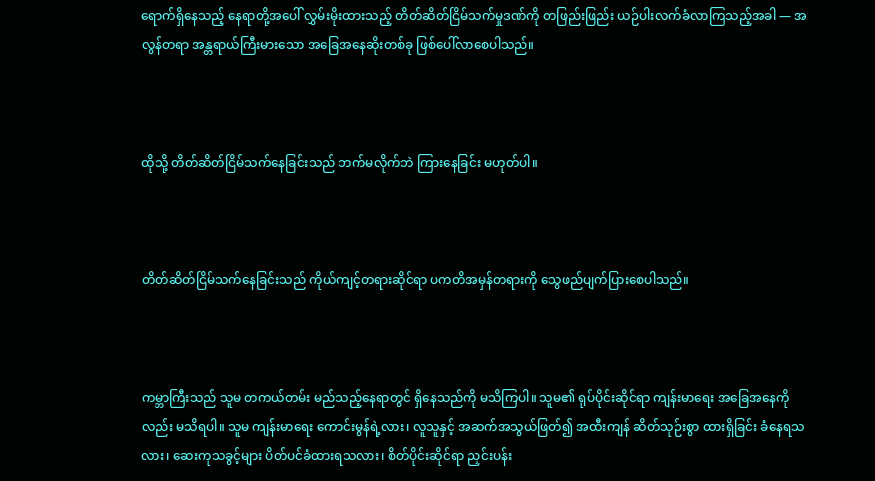ရောက်ရှိနေသည့် နေရာတို့အပေါ် လွှမ်းမိုးထားသည့် တိတ်ဆိတ်ငြိမ်သက်မှုဒဏ်ကို တဖြည်းဖြည်း ယဉ်ပါးလက်ခံလာကြသည့်အခါ — အလွန်တရာ အန္တရာယ်ကြီးမားသော အခြေအနေဆိုးတစ်ခု ဖြစ်ပေါ်လာစေပါသည်။



ထိုသို့ တိတ်ဆိတ်ငြိမ်သက်နေခြင်းသည် ဘက်မလိုက်ဘဲ ကြားနေခြင်း မဟုတ်ပါ။



တိတ်ဆိတ်ငြိမ်သက်နေခြင်းသည် ကိုယ်ကျင့်တရားဆိုင်ရာ ပကတိအမှန်တရားကို သွေဖည်ပျက်ပြားစေပါသည်။



ကမ္ဘာကြီးသည် သူမ တကယ်တမ်း မည်သည့်နေရာတွင် ရှိနေသည်ကို မသိကြပါ။ သူမ၏ ရုပ်ပိုင်းဆိုင်ရာ ကျန်းမာရေး အခြေအနေကိုလည်း မသိရပါ။ သူမ ကျန်းမာရေး ကောင်းမွန်ရဲ့လား၊ လူသူနှင့် အဆက်အသွယ်ဖြတ်၍ အထီးကျန် ဆိတ်သုဉ်းစွာ ထားရှိခြင်း ခံနေရသလား၊ ဆေးကုသခွင့်များ ပိတ်ပင်ခံထားရသလား၊ စိတ်ပိုင်းဆိုင်ရာ ညှင်းပန်း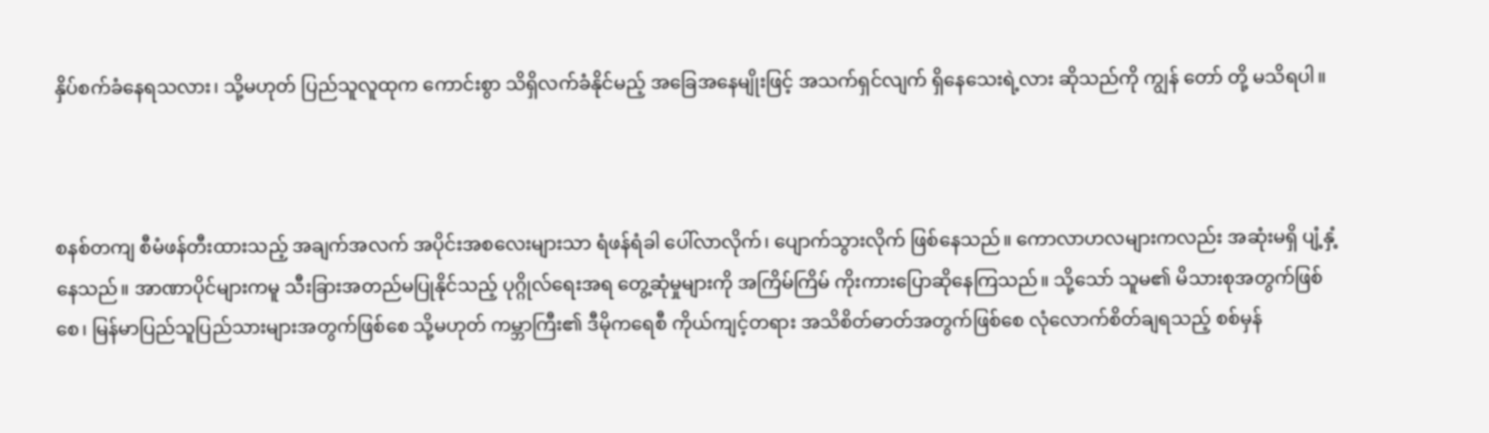နှိပ်စက်ခံနေရသလား၊ သို့မဟုတ် ပြည်သူလူထုက ကောင်းစွာ သိရှိလက်ခံနိုင်မည့် အခြေအနေမျိုးဖြင့် အသက်ရှင်လျက် ရှိနေသေးရဲ့လား ဆိုသည်ကို ကျွန် တော် တို့ မသိရပါ။



စနစ်တကျ စီမံဖန်တီးထားသည့် အချက်အလက် အပိုင်းအစလေးများသာ ရံဖန်ရံခါ ပေါ်လာလိုက်၊ ပျောက်သွားလိုက် ဖြစ်နေသည်။ ကောလာဟလများကလည်း အဆုံးမရှိ ပျံ့နှံ့နေသည်။ အာဏာပိုင်များကမူ သီးခြားအတည်မပြုနိုင်သည့် ပုဂ္ဂိုလ်ရေးအရ တွေ့ဆုံမှုများကို အကြိမ်ကြိမ် ကိုးကားပြောဆိုနေကြသည်။ သို့သော် သူမ၏ မိသားစုအတွက်ဖြစ်စေ၊ မြန်မာပြည်သူပြည်သားများအတွက်ဖြစ်စေ သို့မဟုတ် ကမ္ဘာကြီး၏ ဒီမိုကရေစီ ကိုယ်ကျင့်တရား အသိစိတ်ဓာတ်အတွက်ဖြစ်စေ လုံလောက်စိတ်ချရသည့် စစ်မှန်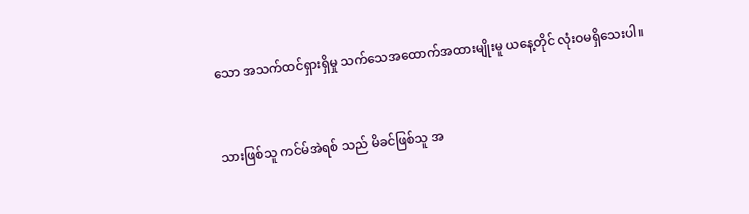သော အသက်ထင်ရှားရှိမှု သက်သေအထောက်အထားမျိုးမူ ယနေ့တိုင် လုံးဝမရှိသေးပါ။



သားဖြစ်သူ ကင်မ်အဲရစ် သည် မိခင်ဖြစ်သူ အ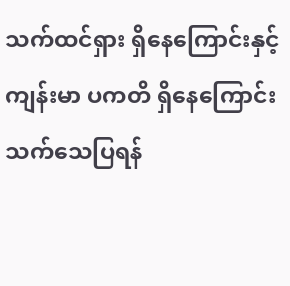သက်ထင်ရှား ရှိနေကြောင်းနှင့် ကျန်းမာ ပကတိ ရှိနေကြောင်း သက်သေပြရန်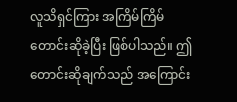လူသိရှင်ကြား အကြိမ်ကြိမ် တောင်းဆိုခဲ့ပြီး ဖြစ်ပါသည်။ ဤတောင်းဆိုချက်သည် အကြောင်း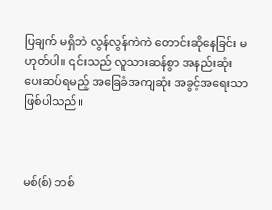ပြချက် မရှိဘဲ လွန်လွန်ကဲကဲ တောင်းဆိုနေခြင်း မဟုတ်ပါ။ ၎င်းသည် လူသားဆန်စွာ အနည်းဆုံး ပေးဆပ်ရမည့် အခြေခံအကျဆုံး အခွင့်အရေးသာ ဖြစ်ပါသည်။



မစ်(စ်) ဘစ်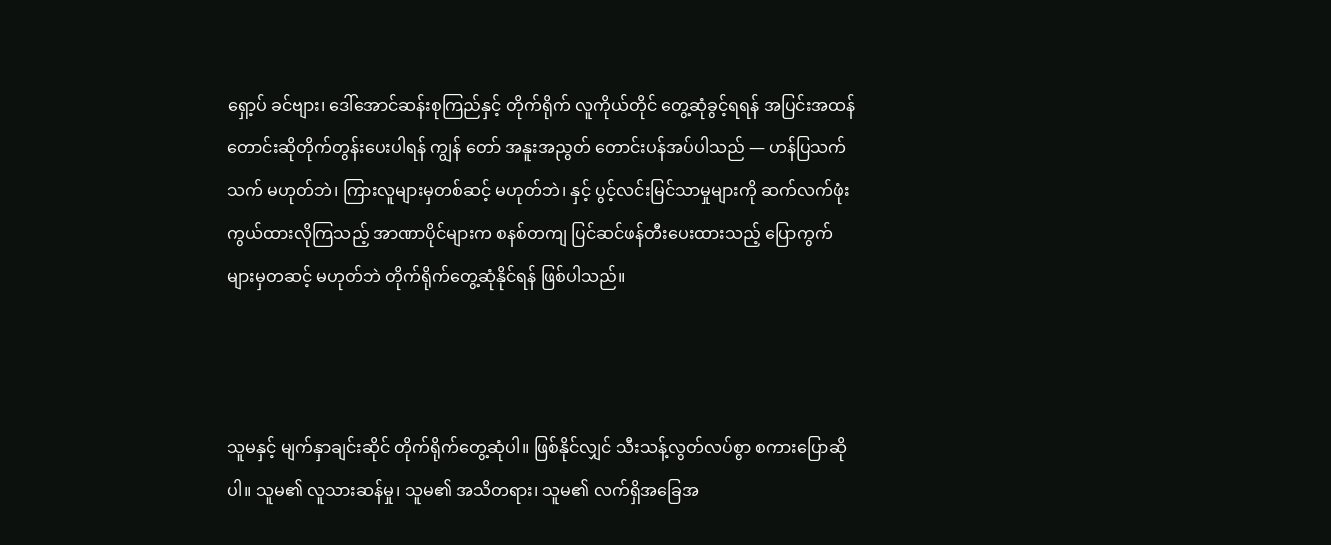ရှော့ပ် ခင်ဗျား၊ ဒေါ်အောင်ဆန်းစုကြည်နှင့် တိုက်ရိုက် လူကိုယ်တိုင် တွေ့ဆုံခွင့်ရရန် အပြင်းအထန် တောင်းဆိုတိုက်တွန်းပေးပါရန် ကျွန်‌ တော် အနူးအညွတ် တောင်းပန်အပ်ပါသည် — ဟန်ပြသက်သက် မဟုတ်ဘဲ၊ ကြားလူများမှတစ်ဆင့် မဟုတ်ဘဲ၊ နှင့် ပွင့်လင်းမြင်သာမှုများကို ဆက်လက်ဖုံးကွယ်ထားလိုကြသည့် အာဏာပိုင်များက စနစ်တကျ ပြင်ဆင်ဖန်တီးပေးထားသည့် ပြောကွက်များမှတဆင့် မဟုတ်ဘဲ တိုက်ရိုက်တွေ့ဆုံနိုင်ရန် ဖြစ်ပါသည်။



သူမနှင့် မျက်နှာချင်းဆိုင် တိုက်ရိုက်တွေ့ဆုံပါ။ ဖြစ်နိုင်လျှင် သီးသန့်လွတ်လပ်စွာ စကားပြောဆိုပါ။ သူမ၏ လူသားဆန်မှု၊ သူမ၏ အသိတရား၊ သူမ၏ လက်ရှိအခြေအ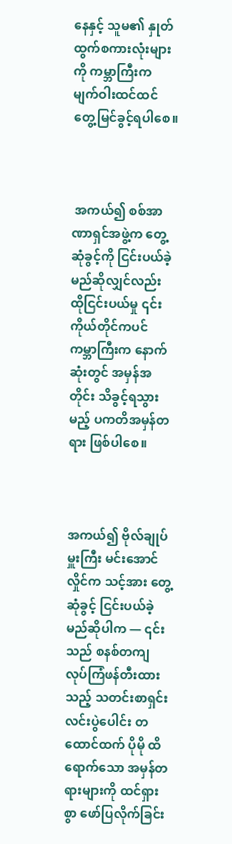နေနှင့် သူမ၏ နှုတ်ထွက်စကားလုံးများကို ကမ္ဘာကြီးက မျက်ဝါးထင်ထင် တွေ့မြင်ခွင့်ရပါစေ။



 အကယ်၍ စစ်အာဏာရှင်အဖွဲ့က တွေ့ဆုံခွင့်ကို ငြင်းပယ်ခဲ့မည်ဆိုလျှင်လည်း ထိုငြင်းပယ်မှု ၎င်းကိုယ်တိုင်ကပင် ကမ္ဘာကြီးက နောက်ဆုံးတွင် အမှန်အတိုင်း သိခွင့်ရသွားမည့် ပကတိအမှန်တရား ဖြစ်ပါစေ။



အကယ်၍ ဗိုလ်ချုပ်မှူးကြီး မင်းအောင်လှိုင်က သင့်အား တွေ့ဆုံခွင့် ငြင်းပယ်ခဲ့မည်ဆိုပါက — ၎င်းသည် စနစ်တကျ လုပ်ကြံဖန်တီးထားသည့် သတင်းစာရှင်းလင်းပွဲပေါင်း တထောင်ထက် ပိုမို ထိရောက်သော အမှန်တရားများကို ထင်ရှားစွာ ဖော်ပြလိုက်ခြင်း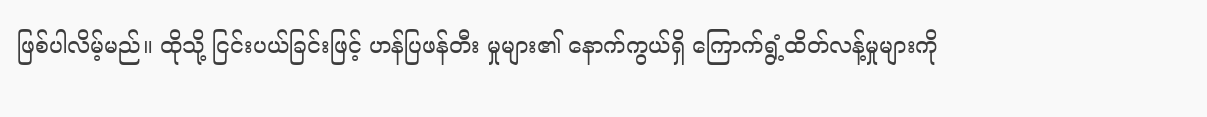ဖြစ်ပါလိမ့်မည်။ ထိုသို့ ငြင်းပယ်ခြင်းဖြင့် ဟန်ပြဖန်တီး မှုများ၏ နောက်ကွယ်ရှိ ကြောက်ရွံ့ထိတ်လန့်မှုများကို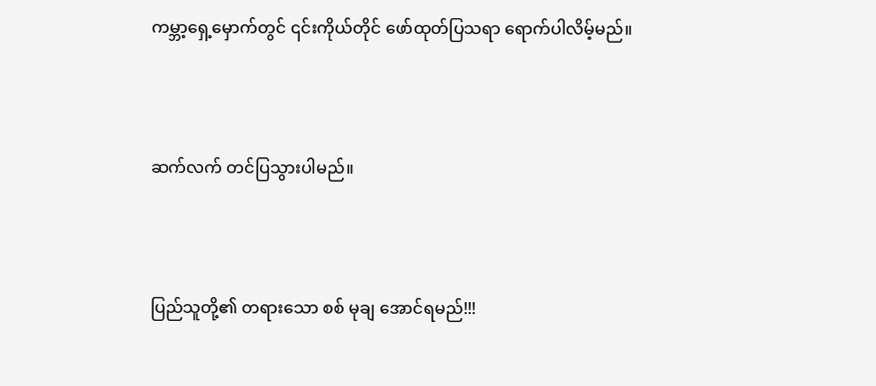ကမ္ဘာ့ရှေ့မှောက်တွင် ၎င်းကိုယ်တိုင် ဖော်ထုတ်ပြသရာ ရောက်ပါလိမ့်မည်။



ဆက်လက် တင်ပြသွားပါမည်။



ပြည်သူတို့၏ တရားသော စစ် မုချ အောင်ရမည်!!!